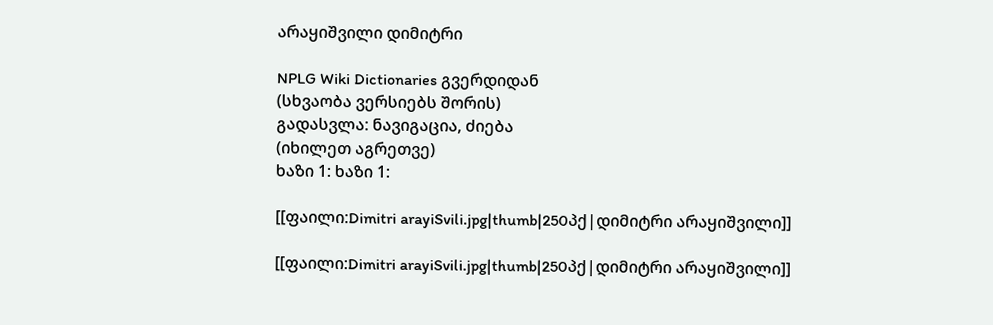არაყიშვილი დიმიტრი

NPLG Wiki Dictionaries გვერდიდან
(სხვაობა ვერსიებს შორის)
გადასვლა: ნავიგაცია, ძიება
(იხილეთ აგრეთვე)
ხაზი 1: ხაზი 1:

[[ფაილი:Dimitri arayiSvili.jpg|thumb|250პქ|დიმიტრი არაყიშვილი]]

[[ფაილი:Dimitri arayiSvili.jpg|thumb|250პქ|დიმიტრი არაყიშვილი]]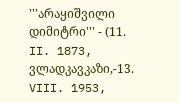'''არაყიშვილი დიმიტრი''' - (11. II. 1873, ვლადკავკაზი,-13. VIII. 1953,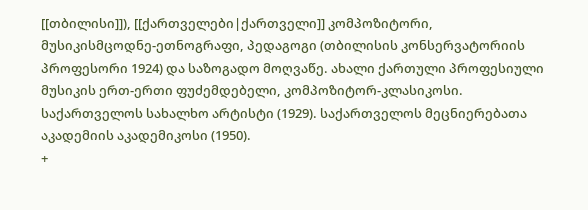[[თბილისი]]), [[ქართველები|ქართველი]] კომპოზიტორი, მუსიკისმცოდნე-ეთნოგრაფი, პედაგოგი (თბილისის კონსერვატორიის პროფესორი 1924) და საზოგადო მოღვაწე. ახალი ქართული პროფესიული მუსიკის ერთ-ერთი ფუძემდებელი, კომპოზიტორ-კლასიკოსი. საქართველოს სახალხო არტისტი (1929). საქართველოს მეცნიერებათა აკადემიის აკადემიკოსი (1950).
+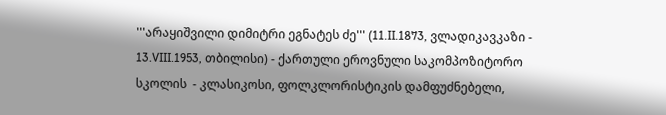'''არაყიშვილი დიმიტრი ეგნატეს ძე''' (11.II.1873, ვლადიკავკაზი - 13.VIII.1953, თბილისი) - ქართული ეროვნული საკომპოზიტორო სკოლის  - კლასიკოსი, ფოლკლორისტიკის დამფუძნებელი,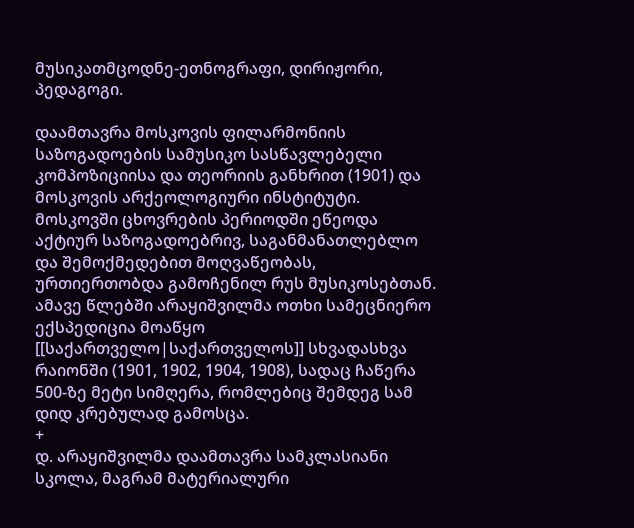მუსიკათმცოდნე-ეთნოგრაფი, დირიჟორი, პედაგოგი.

დაამთავრა მოსკოვის ფილარმონიის საზოგადოების სამუსიკო სასწავლებელი კომპოზიციისა და თეორიის განხრით (1901) და მოსკოვის არქეოლოგიური ინსტიტუტი. მოსკოვში ცხოვრების პერიოდში ეწეოდა აქტიურ საზოგადოებრივ, საგანმანათლებლო და შემოქმედებით მოღვაწეობას, ურთიერთობდა გამოჩენილ რუს მუსიკოსებთან. ამავე წლებში არაყიშვილმა ოთხი სამეცნიერო ექსპედიცია მოაწყო [[საქართველო|საქართველოს]] სხვადასხვა რაიონში (1901, 1902, 1904, 1908), სადაც ჩაწერა 500-ზე მეტი სიმღერა, რომლებიც შემდეგ სამ დიდ კრებულად გამოსცა.
+
დ. არაყიშვილმა დაამთავრა სამკლასიანი სკოლა, მაგრამ მატერიალური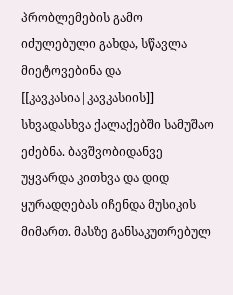პრობლემების გამო იძულებული გახდა, სწავლა მიეტოვებინა და [[კავკასია|კავკასიის]] სხვადასხვა ქალაქებში სამუშაო ეძებნა. ბავშვობიდანვე უყვარდა კითხვა და დიდ ყურადღებას იჩენდა მუსიკის მიმართ. მასზე განსაკუთრებულ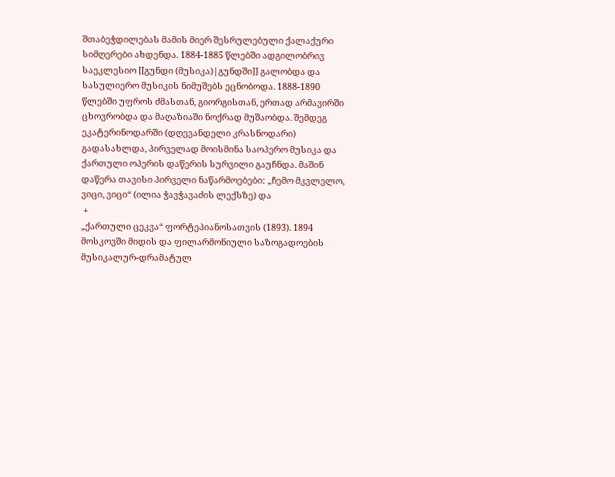შთაბეჭდილებას მამის მიერ შესრულებული ქალაქური სიმღერები ახდენდა. 1884-1885 წლებში ადგილობრივ საეკლესიო [[გუნდი (მუსიკა)|გუნდში]] გალობდა და სასულიერო მუსიკის ნიმუშებს ეცნობოდა. 1888-1890 წლებში უფროს ძმასთან, გიორგისთან, ერთად არმავირში ცხოვრობდა და მაღაზიაში ნოქრად მუშაობდა. შემდეგ ეკატერინოდარში (დღევანდელი კრასნოდარი) გადასახლდა, პირველად მოისმინა საოპერო მუსიკა და ქართული ოპერის დაწერის სურვილი გაუჩნდა. მაშინ დაწერა თავისი პირველი ნაწარმოებები: „ჩემო მკვლელო, ვიცი, ვიცი“ (ილია ჭავჭავაძის ლექსზე) და
 +
„ქართული ცეკვა“ ფორტეპიანოსათვის (1893). 1894 მოსკოვში მიდის და ფილარმონიული საზოგადოების მუსიკალურ-დრამატულ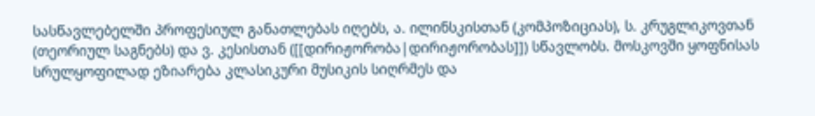სასწავლებელში პროფესიულ განათლებას იღებს, ა. ილინსკისთან (კომპოზიციას), ს. კრუგლიკოვთან (თეორიულ საგნებს) და ვ. კესისთან ([[დირიჟორობა|დირიჟორობას]]) სწავლობს. მოსკოვში ყოფნისას სრულყოფილად ეზიარება კლასიკური მუსიკის სიღრმეს და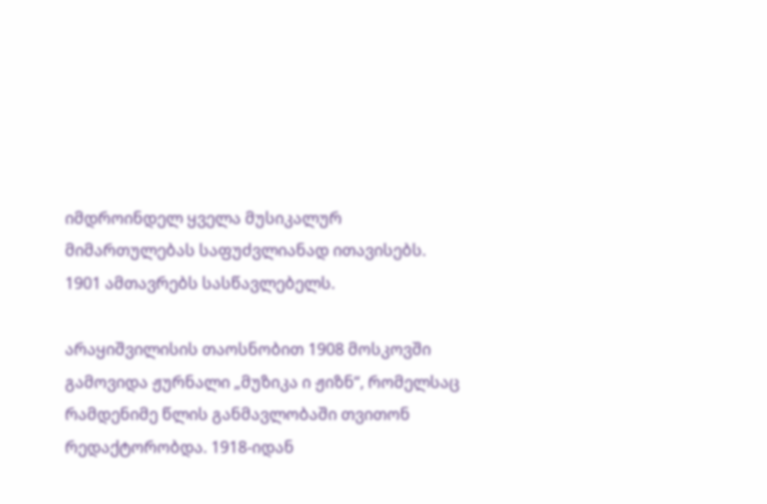იმდროინდელ ყველა მუსიკალურ მიმართულებას საფუძვლიანად ითავისებს. 1901 ამთავრებს სასწავლებელს.

არაყიშვილისის თაოსნობით 1908 მოსკოვში გამოვიდა ჟურნალი „მუზიკა ი ჟიზნ“, რომელსაც რამდენიმე წლის განმავლობაში თვითონ რედაქტორობდა. 1918-იდან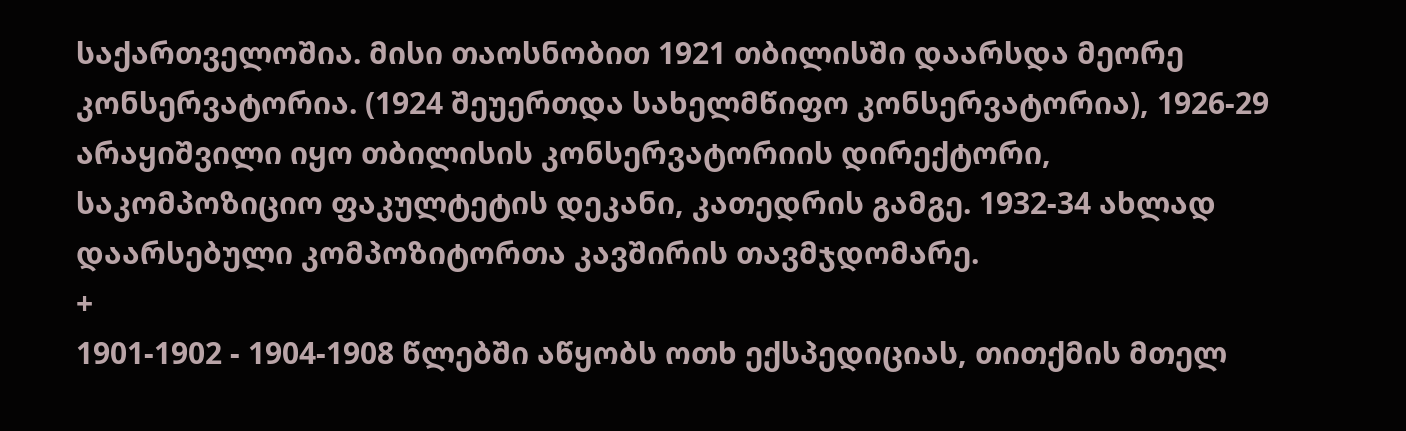საქართველოშია. მისი თაოსნობით 1921 თბილისში დაარსდა მეორე კონსერვატორია. (1924 შეუერთდა სახელმწიფო კონსერვატორია), 1926-29 არაყიშვილი იყო თბილისის კონსერვატორიის დირექტორი, საკომპოზიციო ფაკულტეტის დეკანი, კათედრის გამგე. 1932-34 ახლად დაარსებული კომპოზიტორთა კავშირის თავმჯდომარე.
+
1901-1902 - 1904-1908 წლებში აწყობს ოთხ ექსპედიციას, თითქმის მთელ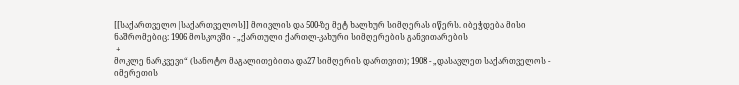[[საქართველო|საქართველოს]] მოივლის და 500-ზე მეტ ხალხურ სიმღერას იწერს. იბეჭდება მისი ნაშრომებიც: 1906 მოსკოვში - „ქართული ქართლ-კახური სიმღერების განვითარების
 +
მოკლე ნარკვევი“ (სანოტო მაგალითებითა და27 სიმღერის დართვით); 1908 - „დასავლეთ საქართველოს - იმერეთის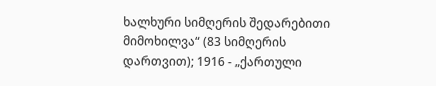ხალხური სიმღერის შედარებითი მიმოხილვა“ (83 სიმღერის დართვით); 1916 - „ქართული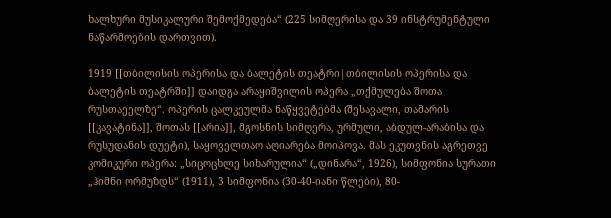ხალხური მუსიკალური შემოქმედება“ (225 სიმღერისა და 39 ინსტრუმენტული ნაწარმოების დართვით).

1919 [[თბილისის ოპერისა და ბალეტის თეატრი|თბილისის ოპერისა და ბალეტის თეატრში]] დაიდგა არაყიშვილის ოპერა „თქმულება შოთა რუსთაეელზე“. ოპერის ცალკეულმა ნაწყვეტებმა (შესავალი, თამარის [[კავატინა]], შოთას [[არია]], მგოსნის სიმღერა, ურმული, აბდულ-არაბისა და რუსუდანის დუეტი), საყოველთაო აღიარება მოიპოვა. მას ეკუთვნის აგრეთვე კომიკური ოპერა: „სიცოცხლე სიხარულია“ („დინარა“, 1926), სიმფონია სურათი „ჰიმნი ორმუზდს“ (1911), 3 სიმფონია (30-40-იანი წლები), 80-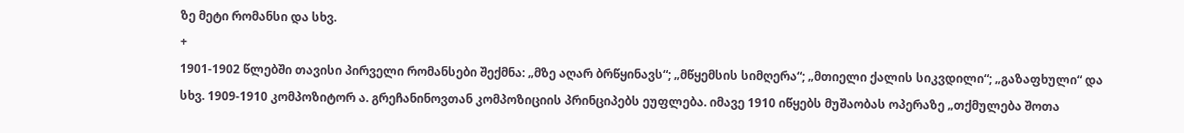ზე მეტი რომანსი და სხვ.
+
1901-1902 წლებში თავისი პირველი რომანსები შექმნა: „მზე აღარ ბრწყინავს“; „მწყემსის სიმღერა“; „მთიელი ქალის სიკვდილი“; „გაზაფხული“ და სხვ. 1909-1910 კომპოზიტორ ა. გრეჩანინოვთან კომპოზიციის პრინციპებს ეუფლება. იმავე 1910 იწყებს მუშაობას ოპერაზე „თქმულება შოთა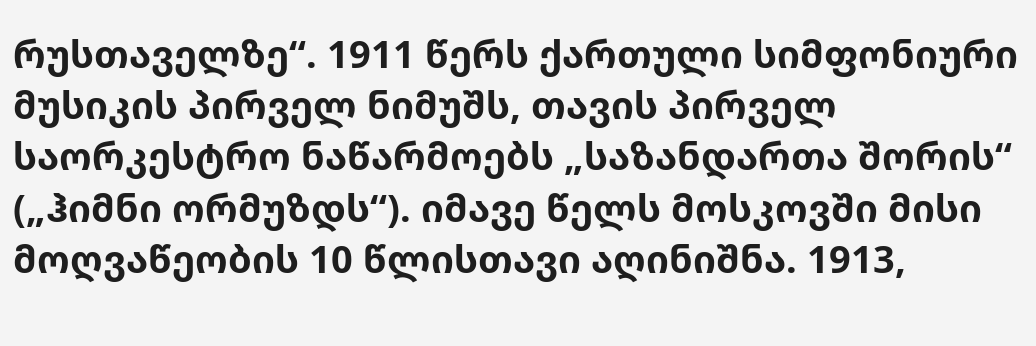რუსთაველზე“. 1911 წერს ქართული სიმფონიური მუსიკის პირველ ნიმუშს, თავის პირველ საორკესტრო ნაწარმოებს „საზანდართა შორის“ („ჰიმნი ორმუზდს“). იმავე წელს მოსკოვში მისი მოღვაწეობის 10 წლისთავი აღინიშნა. 1913,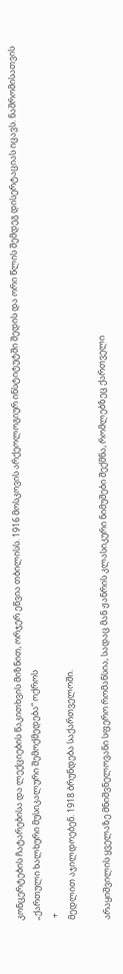კონცერტების ჩატარებისა და ლექციების წაკითხვის მიზნით, ორჯერ ეწვია თბილისს. 1916 მოსკოვის არქეოლოგიურ ინსტიტუტში შედის და ორი წლის შემდეგ დისერტაციას იცავს. ნაშრომისათვის „ქართული ხალხური მუსიკალური შემოქმედება“ ოქროს
 +
მედლით აჯილდოებენ. 1918 ბრუნდება საქართველოში.

არაყიშვილის ყველაზე მნიშვნელოვანი სფერო რომანსია, სადაც მან ჟანრის კლასიკური ნიმუშები შექმნა, რომლებზეც ქართველი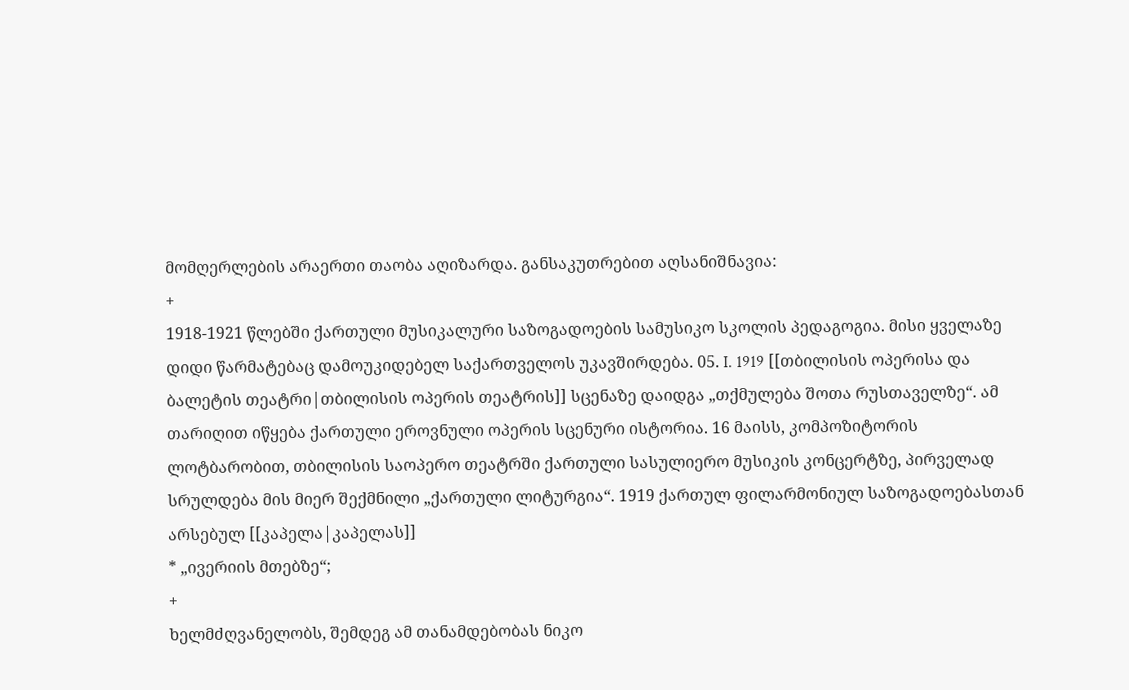მომღერლების არაერთი თაობა აღიზარდა. განსაკუთრებით აღსანიშნავია:
+
1918-1921 წლებში ქართული მუსიკალური საზოგადოების სამუსიკო სკოლის პედაგოგია. მისი ყველაზე დიდი წარმატებაც დამოუკიდებელ საქართველოს უკავშირდება. 05. I. 1919 [[თბილისის ოპერისა და ბალეტის თეატრი|თბილისის ოპერის თეატრის]] სცენაზე დაიდგა „თქმულება შოთა რუსთაველზე“. ამ თარიღით იწყება ქართული ეროვნული ოპერის სცენური ისტორია. 16 მაისს, კომპოზიტორის ლოტბარობით, თბილისის საოპერო თეატრში ქართული სასულიერო მუსიკის კონცერტზე, პირველად სრულდება მის მიერ შექმნილი „ქართული ლიტურგია“. 1919 ქართულ ფილარმონიულ საზოგადოებასთან არსებულ [[კაპელა|კაპელას]]
* „ივერიის მთებზე“;
+
ხელმძღვანელობს, შემდეგ ამ თანამდებობას ნიკო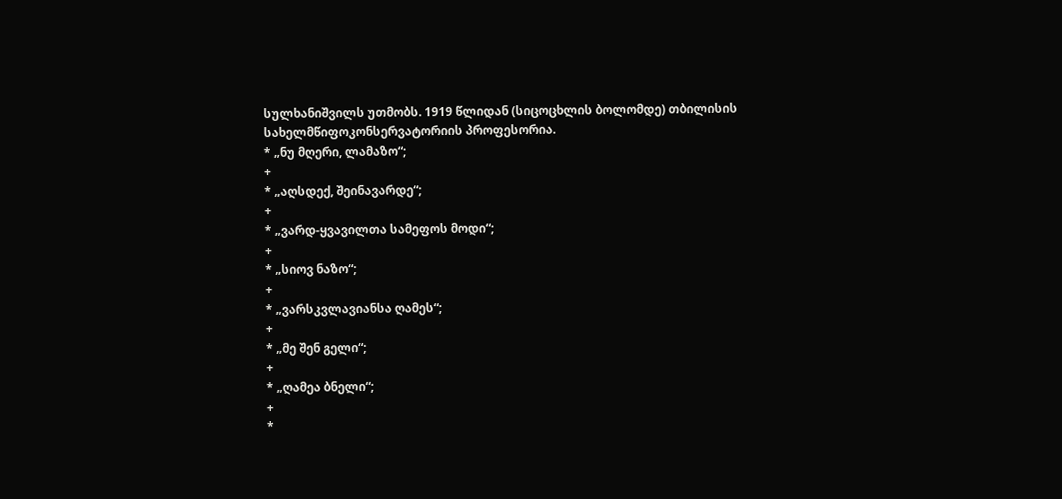სულხანიშვილს უთმობს. 1919 წლიდან (სიცოცხლის ბოლომდე) თბილისის სახელმწიფოკონსერვატორიის პროფესორია.
* „ნუ მღერი, ლამაზო“;
+
* „აღსდექ, შეინავარდე“;
+
* „ვარდ-ყვავილთა სამეფოს მოდი“;
+
* „სიოვ ნაზო“;
+
* „ვარსკვლავიანსა ღამეს“;
+
* „მე შენ გელი“;
+
* „ღამეა ბნელი“;
+
*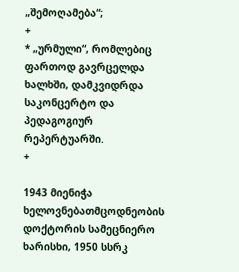„შემოღამება“;
+
* „ურმული“, რომლებიც ფართოდ გავრცელდა ხალხში, დამკვიდრდა საკონცერტო და პედაგოგიურ რეპერტუარში.
+

1943 მიენიჭა ხელოვნებათმცოდნეობის დოქტორის სამეცნიერო ხარისხი, 1950 სსრკ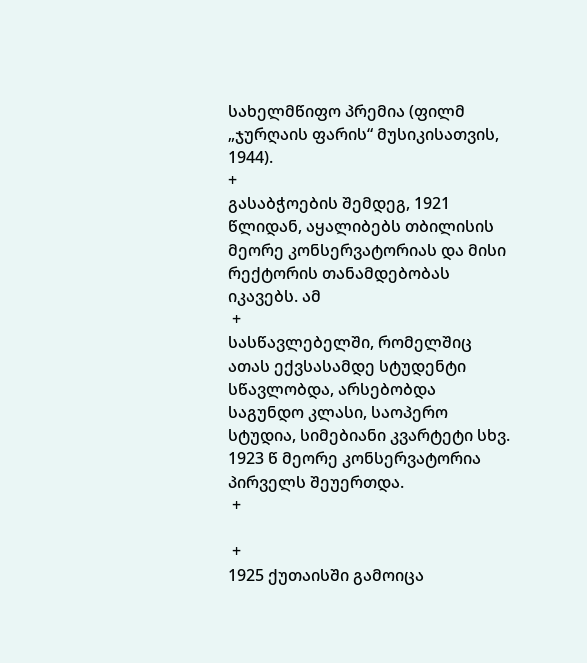სახელმწიფო პრემია (ფილმ „ჯურღაის ფარის“ მუსიკისათვის, 1944).
+
გასაბჭოების შემდეგ, 1921 წლიდან, აყალიბებს თბილისის მეორე კონსერვატორიას და მისი რექტორის თანამდებობას იკავებს. ამ
 +
სასწავლებელში, რომელშიც ათას ექვსასამდე სტუდენტი სწავლობდა, არსებობდა საგუნდო კლასი, საოპერო სტუდია, სიმებიანი კვარტეტი სხვ. 1923 წ მეორე კონსერვატორია პირველს შეუერთდა.
 +

 +
1925 ქუთაისში გამოიცა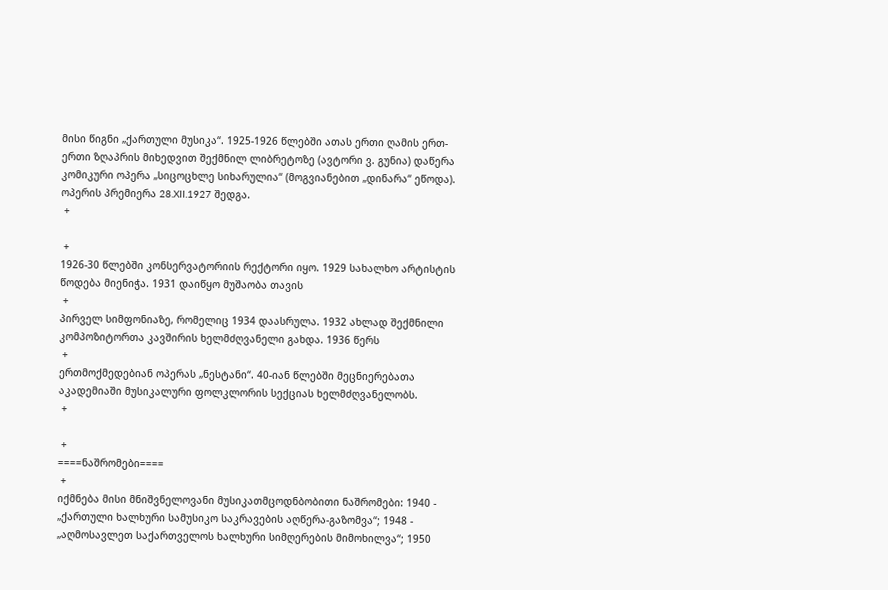მისი წიგნი „ქართული მუსიკა“. 1925-1926 წლებში ათას ერთი ღამის ერთ-ერთი ზღაპრის მიხედვით შექმნილ ლიბრეტოზე (ავტორი ვ. გუნია) დაწერა კომიკური ოპერა „სიცოცხლე სიხარულია“ (მოგვიანებით „დინარა“ ეწოდა). ოპერის პრემიერა 28.XII.1927 შედგა.
 +

 +
1926-30 წლებში კონსერვატორიის რექტორი იყო. 1929 სახალხო არტისტის წოდება მიენიჭა. 1931 დაიწყო მუშაობა თავის
 +
პირველ სიმფონიაზე, რომელიც 1934 დაასრულა. 1932 ახლად შექმნილი კომპოზიტორთა კავშირის ხელმძღვანელი გახდა. 1936 წერს
 +
ერთმოქმედებიან ოპერას „ნესტანი“. 40-იან წლებში მეცნიერებათა აკადემიაში მუსიკალური ფოლკლორის სექციას ხელმძღვანელობს.
 +

 +
====ნაშრომები====
 +
იქმნება მისი მნიშვნელოვანი მუსიკათმცოდნბობითი ნაშრომები: 1940 - „ქართული ხალხური სამუსიკო საკრავების აღწერა-გაზომვა“; 1948 - „აღმოსავლეთ საქართველოს ხალხური სიმღერების მიმოხილვა“; 1950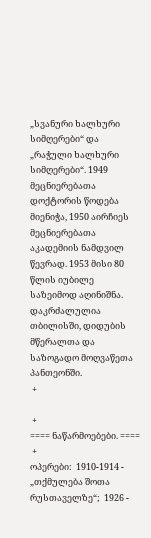„სვანური ხალხური სიმღერები“ და „რაჭული ხალხური სიმღერები“. 1949 მეცნიერებათა დოქტორის წოდება მიენიჭა, 1950 აირჩიეს მეცნიერებათა აკადემიის ნამდვილ წევრად. 1953 მისი 80 წლის იუბილე საზეიმოდ აღინიშნა. დაკრძალულია თბილისში, დიდუბის მწერალთა და საზოგადო მოღვაწეთა პანთეონში.
 +

 +
==== ნაწარმოებები. ====
 +
ოპერები:  1910-1914 - „თქმულება შოთა რუსთაველზე“;  1926 -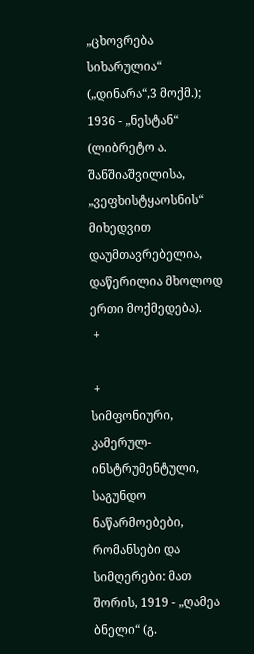„ცხოვრება სიხარულია“ („დინარა“,3 მოქმ.);  1936 - „ნესტან“ (ლიბრეტო ა. შანშიაშვილისა, „ვეფხისტყაოსნის“ მიხედვით დაუმთავრებელია, დაწერილია მხოლოდ ერთი მოქმედება).
 +

 +
სიმფონიური, კამერულ-ინსტრუმენტული, საგუნდო ნაწარმოებები, რომანსები და სიმღერები: მათ შორის, 1919 - „ღამეა ბნელი“ (გ.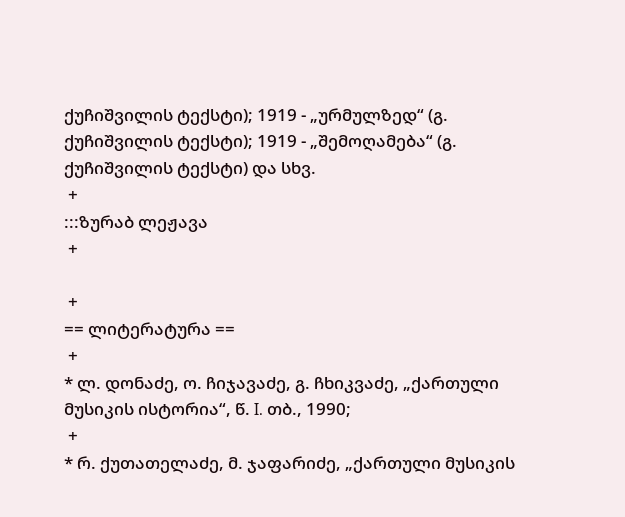ქუჩიშვილის ტექსტი); 1919 - „ურმულზედ“ (გ. ქუჩიშვილის ტექსტი); 1919 - „შემოღამება“ (გ. ქუჩიშვილის ტექსტი) და სხვ.
 +
:::ზურაბ ლეჟავა
 +

 +
== ლიტერატურა ==
 +
* ლ. დონაძე, ო. ჩიჯავაძე, გ. ჩხიკვაძე, „ქართული მუსიკის ისტორია“, წ. I. თბ., 1990;
 +
* რ. ქუთათელაძე, მ. ჯაფარიძე, „ქართული მუსიკის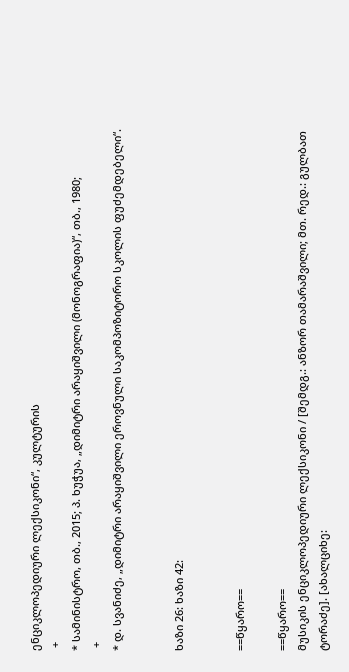ენციკლოპედიური ლექსიკონი“, კულტურის
 +
* სამინისტრო, თბ., 2015; პ. ხუჭუა, „დიმიტრი არაყიშვილი (მონოგრაფია)“, თბ., 1980;
 +
* დ. სვანიძე, „დიმიტრი არაყიშვილი ეროვნული საკომპოზიტორო სკოლის ფუძემდებელი“.


ხაზი 26: ხაზი 42:


==წყარო==

==წყარო==
მუსიკის ენციკლოპედიური ლექსიკონი / [შემდგ.: ანზორ თამარაშვილი; მთ. რედ.: გულბათ ტორაძე]. [ახალციხე: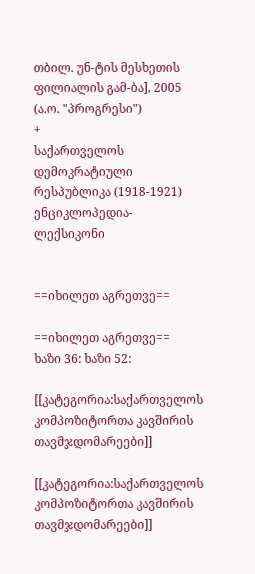თბილ. უნ-ტის მესხეთის ფილიალის გამ-ბა], 2005 (ა.ო. "პროგრესი")
+
საქართველოს დემოკრატიული რესპუბლიკა (1918-1921) ენციკლოპედია-ლექსიკონი


==იხილეთ აგრეთვე==

==იხილეთ აგრეთვე==
ხაზი 36: ხაზი 52:

[[კატეგორია:საქართველოს კომპოზიტორთა კავშირის თავმჯდომარეები]]

[[კატეგორია:საქართველოს კომპოზიტორთა კავშირის თავმჯდომარეები]]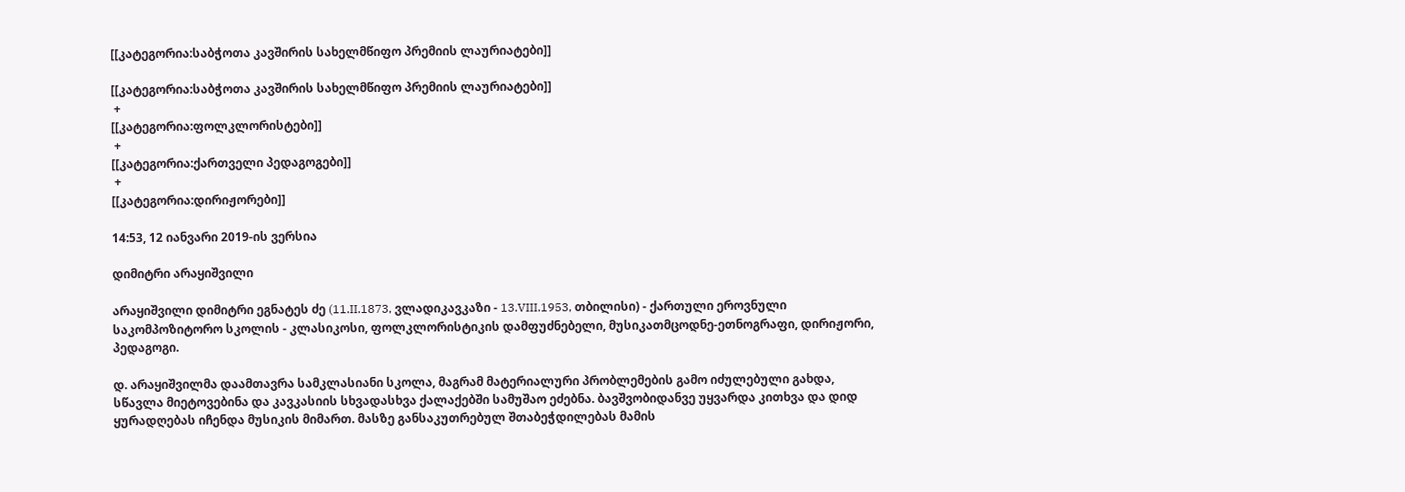[[კატეგორია:საბჭოთა კავშირის სახელმწიფო პრემიის ლაურიატები]]

[[კატეგორია:საბჭოთა კავშირის სახელმწიფო პრემიის ლაურიატები]]
 +
[[კატეგორია:ფოლკლორისტები]]
 +
[[კატეგორია:ქართველი პედაგოგები]]
 +
[[კატეგორია:დირიჟორები]]

14:53, 12 იანვარი 2019-ის ვერსია

დიმიტრი არაყიშვილი

არაყიშვილი დიმიტრი ეგნატეს ძე (11.II.1873, ვლადიკავკაზი - 13.VIII.1953, თბილისი) - ქართული ეროვნული საკომპოზიტორო სკოლის - კლასიკოსი, ფოლკლორისტიკის დამფუძნებელი, მუსიკათმცოდნე-ეთნოგრაფი, დირიჟორი, პედაგოგი.

დ. არაყიშვილმა დაამთავრა სამკლასიანი სკოლა, მაგრამ მატერიალური პრობლემების გამო იძულებული გახდა, სწავლა მიეტოვებინა და კავკასიის სხვადასხვა ქალაქებში სამუშაო ეძებნა. ბავშვობიდანვე უყვარდა კითხვა და დიდ ყურადღებას იჩენდა მუსიკის მიმართ. მასზე განსაკუთრებულ შთაბეჭდილებას მამის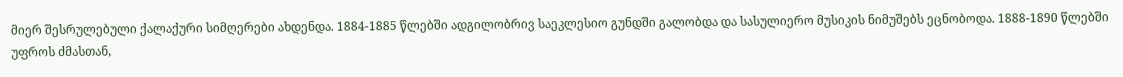მიერ შესრულებული ქალაქური სიმღერები ახდენდა. 1884-1885 წლებში ადგილობრივ საეკლესიო გუნდში გალობდა და სასულიერო მუსიკის ნიმუშებს ეცნობოდა. 1888-1890 წლებში უფროს ძმასთან,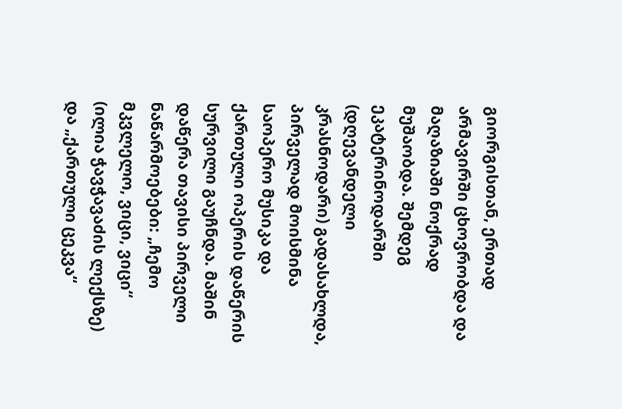გიორგისთან, ერთად არმავირში ცხოვრობდა და მაღაზიაში ნოქრად მუშაობდა. შემდეგ ეკატერინოდარში (დღევანდელი კრასნოდარი) გადასახლდა, პირველად მოისმინა საოპერო მუსიკა და ქართული ოპერის დაწერის სურვილი გაუჩნდა. მაშინ დაწერა თავისი პირველი ნაწარმოებები: „ჩემო მკვლელო, ვიცი, ვიცი“ (ილია ჭავჭავაძის ლექსზე) და „ქართული ცეკვა“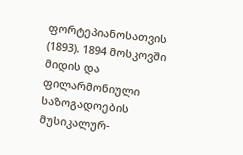ფორტეპიანოსათვის (1893). 1894 მოსკოვში მიდის და ფილარმონიული საზოგადოების მუსიკალურ-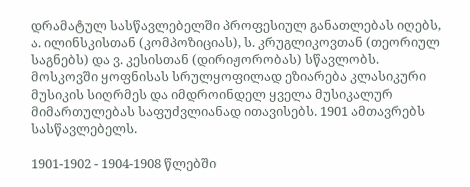დრამატულ სასწავლებელში პროფესიულ განათლებას იღებს, ა. ილინსკისთან (კომპოზიციას), ს. კრუგლიკოვთან (თეორიულ საგნებს) და ვ. კესისთან (დირიჟორობას) სწავლობს. მოსკოვში ყოფნისას სრულყოფილად ეზიარება კლასიკური მუსიკის სიღრმეს და იმდროინდელ ყველა მუსიკალურ მიმართულებას საფუძვლიანად ითავისებს. 1901 ამთავრებს სასწავლებელს.

1901-1902 - 1904-1908 წლებში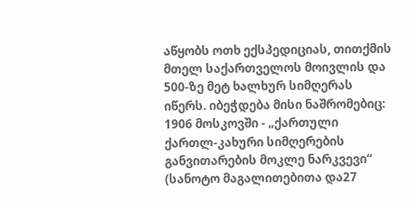აწყობს ოთხ ექსპედიციას, თითქმის მთელ საქართველოს მოივლის და 500-ზე მეტ ხალხურ სიმღერას იწერს. იბეჭდება მისი ნაშრომებიც: 1906 მოსკოვში - „ქართული ქართლ-კახური სიმღერების განვითარების მოკლე ნარკვევი“ (სანოტო მაგალითებითა და27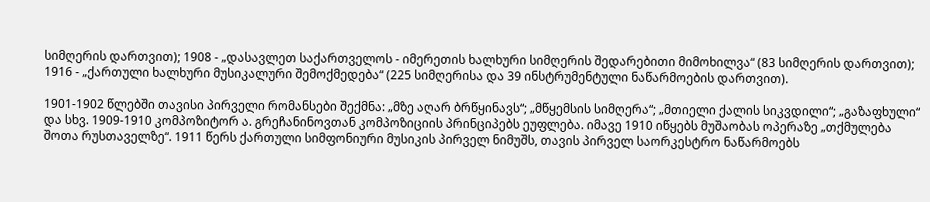სიმღერის დართვით); 1908 - „დასავლეთ საქართველოს - იმერეთის ხალხური სიმღერის შედარებითი მიმოხილვა“ (83 სიმღერის დართვით); 1916 - „ქართული ხალხური მუსიკალური შემოქმედება“ (225 სიმღერისა და 39 ინსტრუმენტული ნაწარმოების დართვით).

1901-1902 წლებში თავისი პირველი რომანსები შექმნა: „მზე აღარ ბრწყინავს“; „მწყემსის სიმღერა“; „მთიელი ქალის სიკვდილი“; „გაზაფხული“ და სხვ. 1909-1910 კომპოზიტორ ა. გრეჩანინოვთან კომპოზიციის პრინციპებს ეუფლება. იმავე 1910 იწყებს მუშაობას ოპერაზე „თქმულება შოთა რუსთაველზე“. 1911 წერს ქართული სიმფონიური მუსიკის პირველ ნიმუშს, თავის პირველ საორკესტრო ნაწარმოებს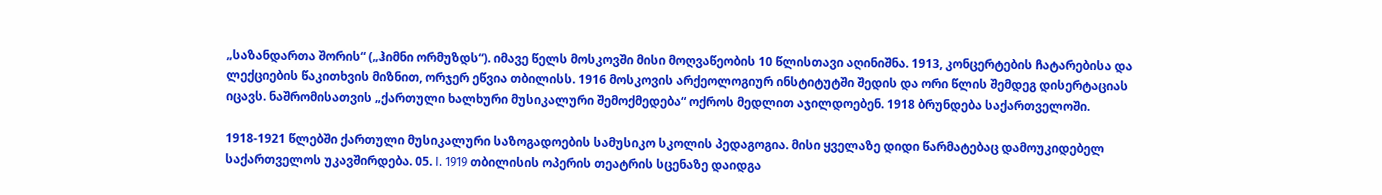„საზანდართა შორის“ („ჰიმნი ორმუზდს“). იმავე წელს მოსკოვში მისი მოღვაწეობის 10 წლისთავი აღინიშნა. 1913, კონცერტების ჩატარებისა და ლექციების წაკითხვის მიზნით, ორჯერ ეწვია თბილისს. 1916 მოსკოვის არქეოლოგიურ ინსტიტუტში შედის და ორი წლის შემდეგ დისერტაციას იცავს. ნაშრომისათვის „ქართული ხალხური მუსიკალური შემოქმედება“ ოქროს მედლით აჯილდოებენ. 1918 ბრუნდება საქართველოში.

1918-1921 წლებში ქართული მუსიკალური საზოგადოების სამუსიკო სკოლის პედაგოგია. მისი ყველაზე დიდი წარმატებაც დამოუკიდებელ საქართველოს უკავშირდება. 05. I. 1919 თბილისის ოპერის თეატრის სცენაზე დაიდგა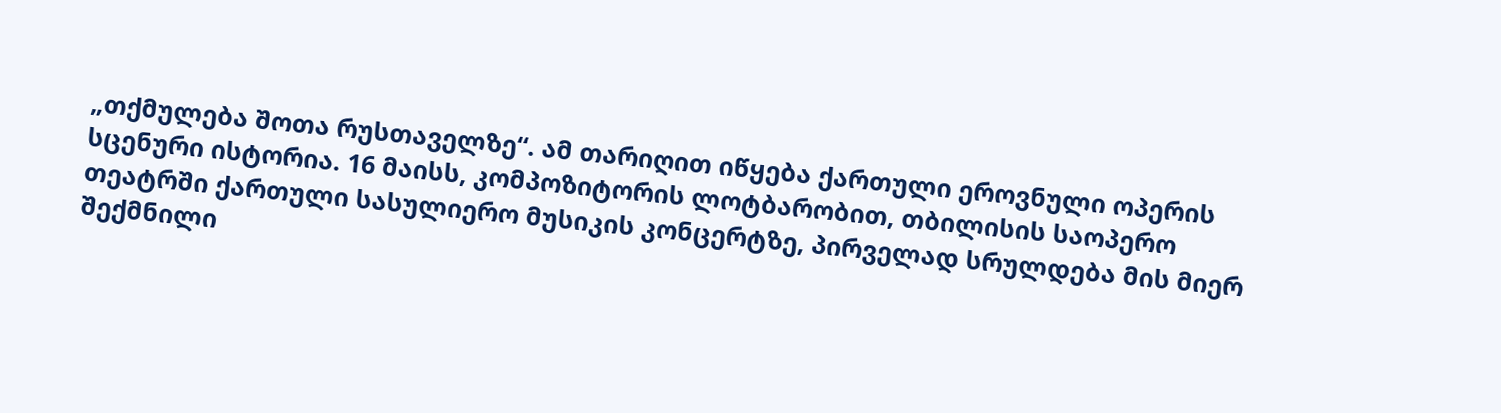„თქმულება შოთა რუსთაველზე“. ამ თარიღით იწყება ქართული ეროვნული ოპერის სცენური ისტორია. 16 მაისს, კომპოზიტორის ლოტბარობით, თბილისის საოპერო თეატრში ქართული სასულიერო მუსიკის კონცერტზე, პირველად სრულდება მის მიერ შექმნილი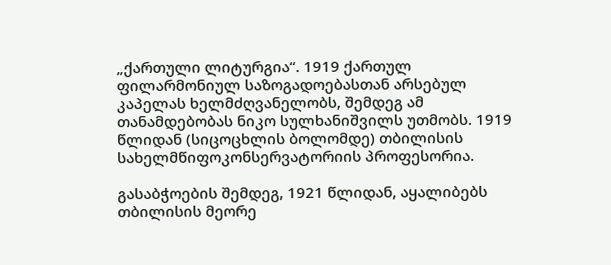„ქართული ლიტურგია“. 1919 ქართულ ფილარმონიულ საზოგადოებასთან არსებულ კაპელას ხელმძღვანელობს, შემდეგ ამ თანამდებობას ნიკო სულხანიშვილს უთმობს. 1919 წლიდან (სიცოცხლის ბოლომდე) თბილისის სახელმწიფოკონსერვატორიის პროფესორია.

გასაბჭოების შემდეგ, 1921 წლიდან, აყალიბებს თბილისის მეორე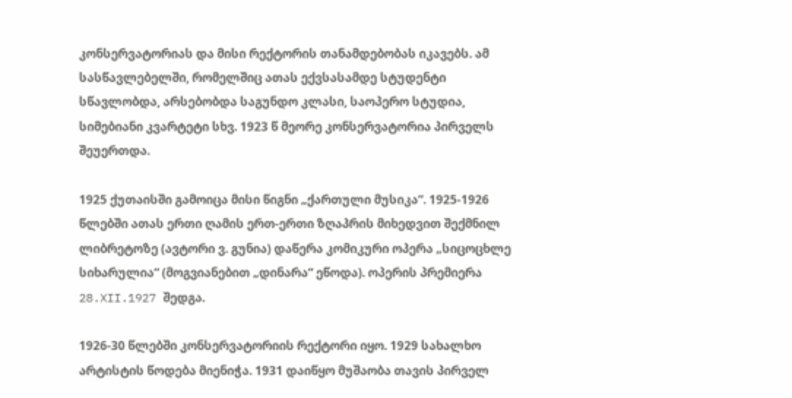კონსერვატორიას და მისი რექტორის თანამდებობას იკავებს. ამ სასწავლებელში, რომელშიც ათას ექვსასამდე სტუდენტი სწავლობდა, არსებობდა საგუნდო კლასი, საოპერო სტუდია, სიმებიანი კვარტეტი სხვ. 1923 წ მეორე კონსერვატორია პირველს შეუერთდა.

1925 ქუთაისში გამოიცა მისი წიგნი „ქართული მუსიკა“. 1925-1926 წლებში ათას ერთი ღამის ერთ-ერთი ზღაპრის მიხედვით შექმნილ ლიბრეტოზე (ავტორი ვ. გუნია) დაწერა კომიკური ოპერა „სიცოცხლე სიხარულია“ (მოგვიანებით „დინარა“ ეწოდა). ოპერის პრემიერა 28.XII.1927 შედგა.

1926-30 წლებში კონსერვატორიის რექტორი იყო. 1929 სახალხო არტისტის წოდება მიენიჭა. 1931 დაიწყო მუშაობა თავის პირველ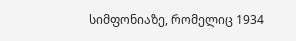სიმფონიაზე, რომელიც 1934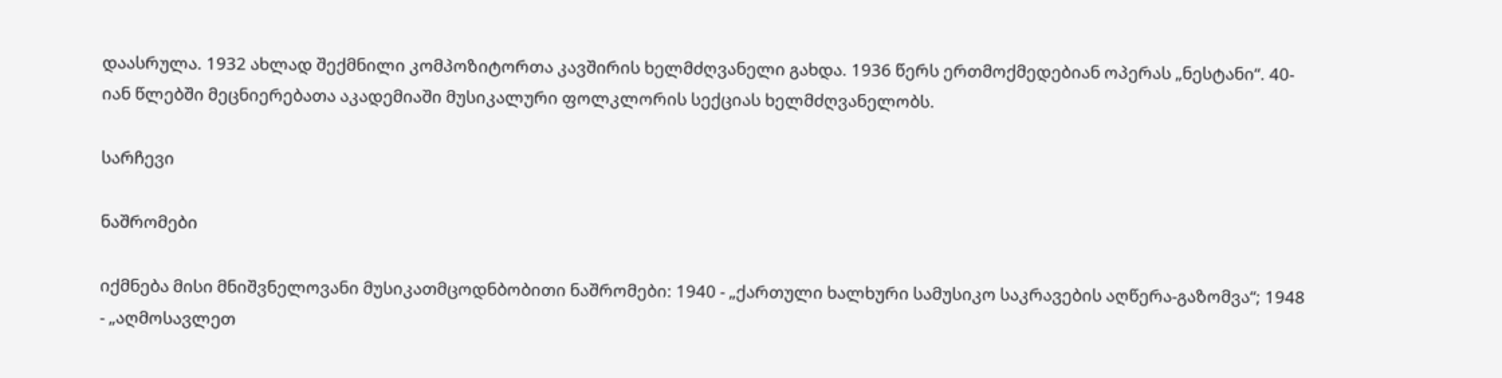დაასრულა. 1932 ახლად შექმნილი კომპოზიტორთა კავშირის ხელმძღვანელი გახდა. 1936 წერს ერთმოქმედებიან ოპერას „ნესტანი“. 40-იან წლებში მეცნიერებათა აკადემიაში მუსიკალური ფოლკლორის სექციას ხელმძღვანელობს.

სარჩევი

ნაშრომები

იქმნება მისი მნიშვნელოვანი მუსიკათმცოდნბობითი ნაშრომები: 1940 - „ქართული ხალხური სამუსიკო საკრავების აღწერა-გაზომვა“; 1948 - „აღმოსავლეთ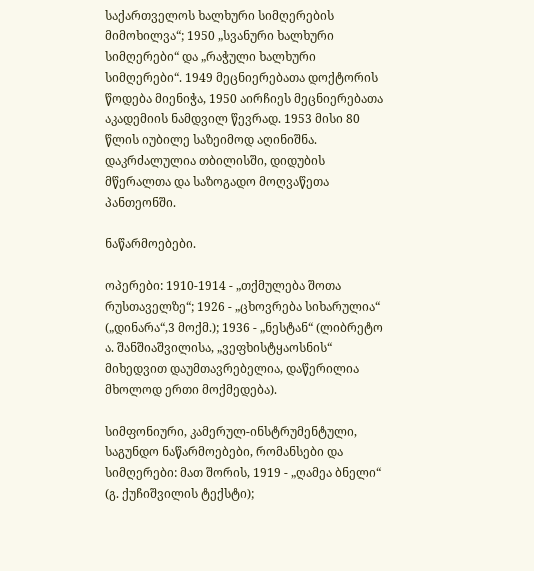საქართველოს ხალხური სიმღერების მიმოხილვა“; 1950 „სვანური ხალხური სიმღერები“ და „რაჭული ხალხური სიმღერები“. 1949 მეცნიერებათა დოქტორის წოდება მიენიჭა, 1950 აირჩიეს მეცნიერებათა აკადემიის ნამდვილ წევრად. 1953 მისი 80 წლის იუბილე საზეიმოდ აღინიშნა. დაკრძალულია თბილისში, დიდუბის მწერალთა და საზოგადო მოღვაწეთა პანთეონში.

ნაწარმოებები.

ოპერები: 1910-1914 - „თქმულება შოთა რუსთაველზე“; 1926 - „ცხოვრება სიხარულია“ („დინარა“,3 მოქმ.); 1936 - „ნესტან“ (ლიბრეტო ა. შანშიაშვილისა, „ვეფხისტყაოსნის“ მიხედვით დაუმთავრებელია, დაწერილია მხოლოდ ერთი მოქმედება).

სიმფონიური, კამერულ-ინსტრუმენტული, საგუნდო ნაწარმოებები, რომანსები და სიმღერები: მათ შორის, 1919 - „ღამეა ბნელი“ (გ. ქუჩიშვილის ტექსტი);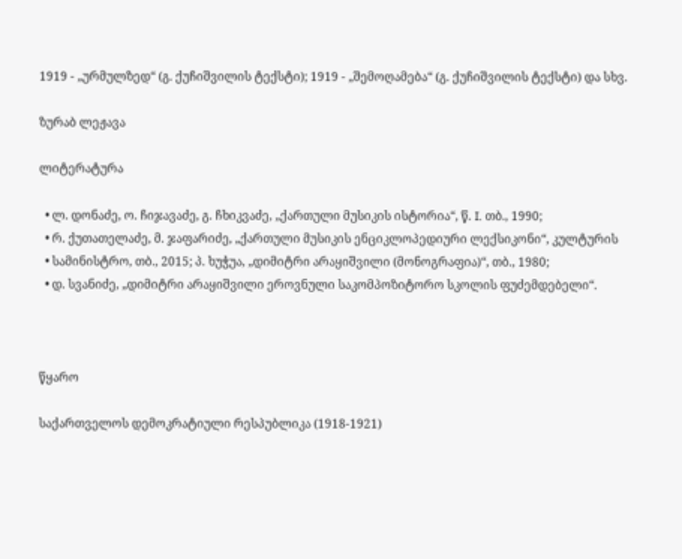1919 - „ურმულზედ“ (გ. ქუჩიშვილის ტექსტი); 1919 - „შემოღამება“ (გ. ქუჩიშვილის ტექსტი) და სხვ.

ზურაბ ლეჟავა

ლიტერატურა

  • ლ. დონაძე, ო. ჩიჯავაძე, გ. ჩხიკვაძე, „ქართული მუსიკის ისტორია“, წ. I. თბ., 1990;
  • რ. ქუთათელაძე, მ. ჯაფარიძე, „ქართული მუსიკის ენციკლოპედიური ლექსიკონი“, კულტურის
  • სამინისტრო, თბ., 2015; პ. ხუჭუა, „დიმიტრი არაყიშვილი (მონოგრაფია)“, თბ., 1980;
  • დ. სვანიძე, „დიმიტრი არაყიშვილი ეროვნული საკომპოზიტორო სკოლის ფუძემდებელი“.



წყარო

საქართველოს დემოკრატიული რესპუბლიკა (1918-1921)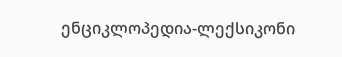ენციკლოპედია-ლექსიკონი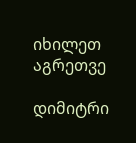იხილეთ აგრეთვე

დიმიტრი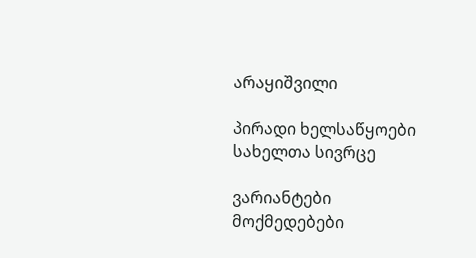არაყიშვილი

პირადი ხელსაწყოები
სახელთა სივრცე

ვარიანტები
მოქმედებები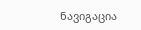ნავიგაცია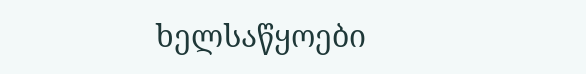ხელსაწყოები